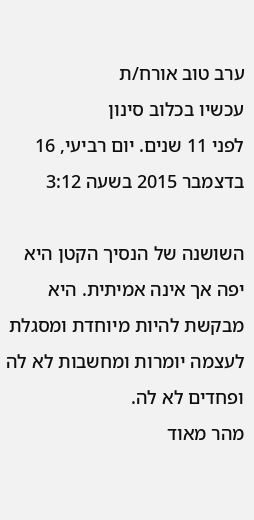ערב טוב אורח/ת
עכשיו בכלוב סינון
לפני 11 שנים. יום רביעי, 16 בדצמבר 2015 בשעה 3:12

השושנה של הנסיך הקטן היא יפה אך אינה אמיתית. היא מבקשת להיות מיוחדת ומסגלת לעצמה יומרות ומחשבות לא לה ופחדים לא לה.
מהר מאוד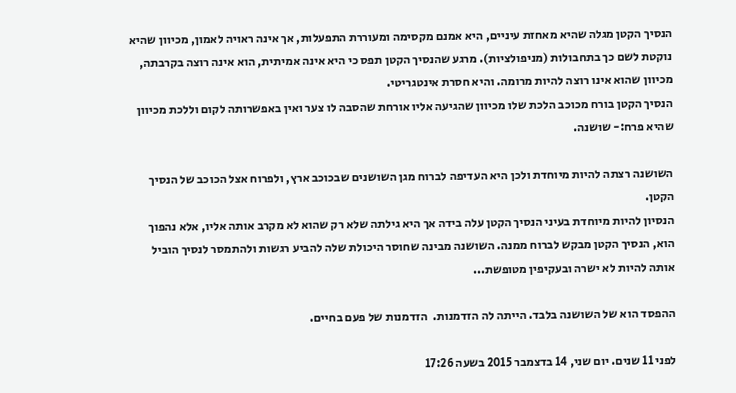הנסיך הקטן מגלה שהיא מאחזת עיניים, היא אמנם מקסימה ומעוררת התפעלות, אך אינה ראויה לאמון, מכיוון שהיא נוקטת לשם כך בתחבולות (מניפולציות). מרגע שהנסיך הקטן תפס כי היא אינה אמיתית, הוא אינה רוצה בקרבתה, מכיוון שהוא אינו רוצה להיות מרומה. והיא חסרת אינטגריטי.
הנסיך הקטן בורח מכוכב הלכת שלו מכיוון שהגיעה אליו אורחת שהסבה לו צער ואין באפשרותה לקום וללכת מכיוון שהיא פרח:- שושנה.

השושנה רצתה להיות מיוחדת ולכן היא העדיפה לברוח מגן השושנים שבכוכב ארץ, ולפרוח אצל הכוכב של הנסיך הקטן.
הנסיון להיות מיוחדת בעיני הנסיך הקטן עלה בידה אך היא גילתה שלא רק שהוא לא מקרב אותה אליו, אלא נהפוך הוא, הנסיך הקטן מבקש לברוח ממנה. השושנה מבינה שחוסר היכולת שלה להביע רגשות ולהתמסר לנסיך הוביל אותה להיות לא ישרה ובעקיפין מטופשת...

ההפסד הוא של השושנה בלבד. הייתה לה הזדמנות.  הזדמנות של פעם בחיים.

לפני 11 שנים. יום שני, 14 בדצמבר 2015 בשעה 17:26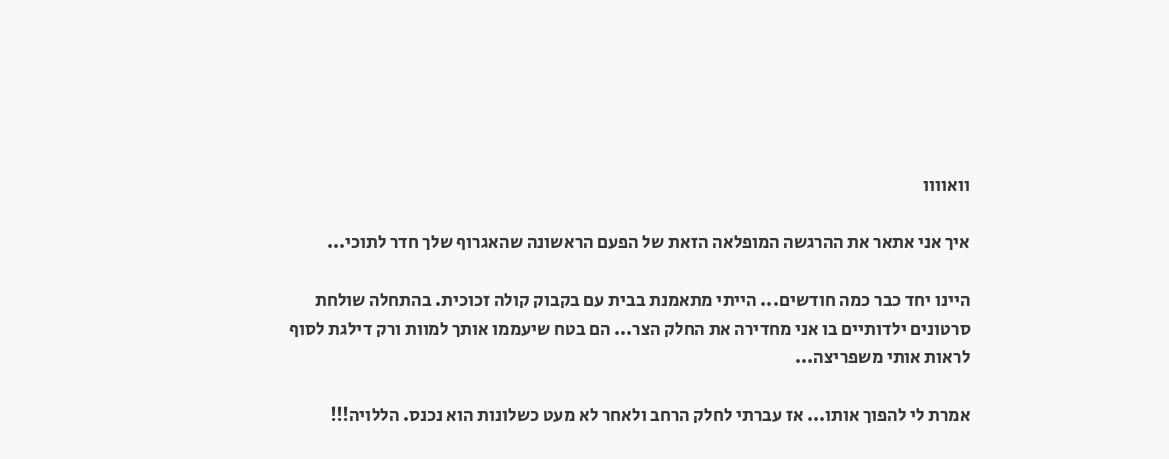וואוווו

איך אני אתאר את ההרגשה המופלאה הזאת של הפעם הראשונה שהאגרוף שלך חדר לתוכי...

היינו יחד כבר כמה חודשים... הייתי מתאמנת בבית עם בקבוק קולה זכוכית. בהתחלה שולחת סרטונים ילדותיים בו אני מחדירה את החלק הצר... הם בטח שיעממו אותך למוות ורק דילגת לסוף לראות אותי משפריצה...

אמרת לי להפוך אותו... אז עברתי לחלק הרחב ולאחר לא מעט כשלונות הוא נכנס. הללויה!!!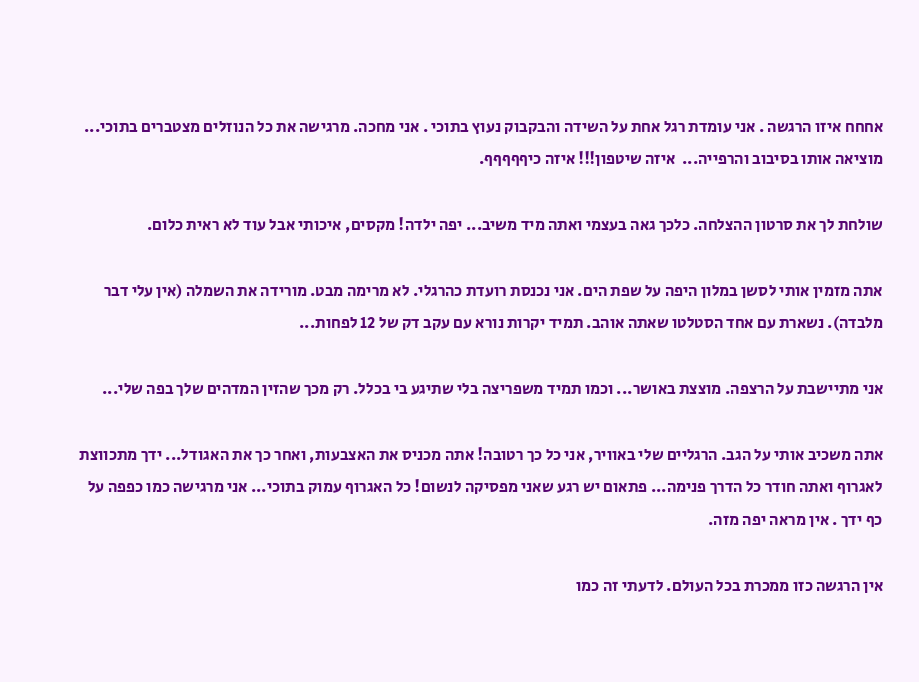אחחח איזו הרגשה . אני עומדת רגל אחת על השידה והבקבוק נעוץ בתוכי . אני מחכה. מרגישה את כל הנוזלים מצטברים בתוכי... מוציאה אותו בסיבוב והרפייה...  איזה שיטפון!!! איזה כיףףףףף.

שולחת לך את סרטון ההצלחה. כלכך גאה בעצמי ואתה מיד משיב... יפה ילדה! מקסים, איכותי אבל עוד לא ראית כלום.

אתה מזמין אותי לסשן במלון היפה על שפת הים. אני נכנסת רועדת כהרגלי. לא מרימה מבט. מורידה את השמלה (אין עלי דבר מלבדה). נשארת עם אחד הסטלטו שאתה אוהב. תמיד יקרות נורא עם עקב דק של 12 לפחות...

אני מתיישבת על הרצפה. מוצצת באושר... וכמו תמיד משפריצה בלי שתיגע בי בכלל. רק מכך שהזין המדהים שלך בפה שלי...

אתה משכיב אותי על הגב. הרגליים שלי באוויר, אני כל כך רטובה! אתה מכניס את האצבעות, ואחר כך את האגודל... ידך מתכווצת לאגרוף ואתה חודר כל הדרך פנימה... פתאום יש רגע שאני מפסיקה לנשום! כל האגרוף עמוק בתוכי... אני מרגישה כמו כפפה על כף ידך . אין מראה יפה מזה.

אין הרגשה כזו ממכרת בכל העולם. לדעתי זה כמו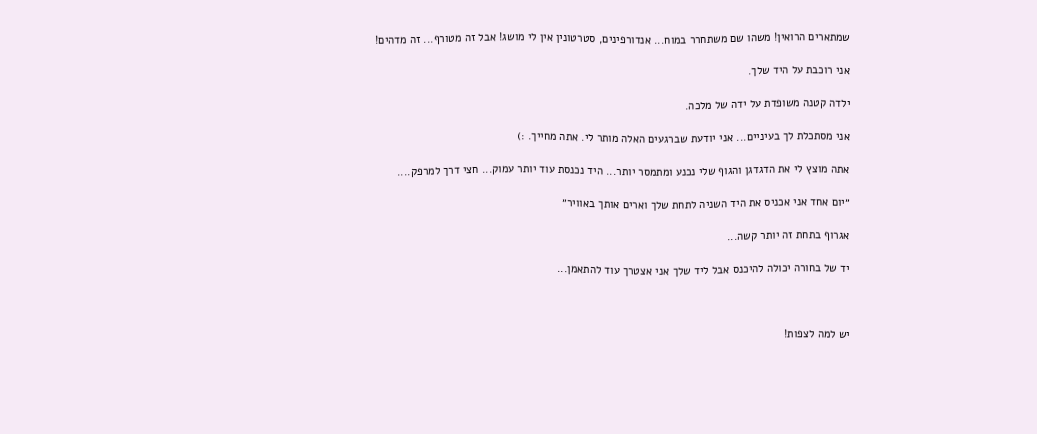שמתארים הרואין! משהו שם משתחרר במוח... אנדורפינים, סטרטונין אין לי מושג! אבל זה מטורף... זה מדהים!

אני רוכבת על היד שלך.

ילדה קטנה משופדת על ידה של מלכה.

אני מסתכלת לך בעיניים... אני יודעת שברגעים האלה מותר לי. אתה מחייך. :)

אתה מוצץ לי את הדגדגן והגוף שלי נכנע ומתמסר יותר... היד נכנסת עוד יותר עמוק... חצי דרך למרפק....

״יום אחד אני אכניס את היד השניה לתחת שלך וארים אותך באוויר״

אגרוף בתחת זה יותר קשה...

יד של בחורה יכולה להיכנס אבל ליד שלך אני אצטרך עוד להתאמן...



יש למה לצפות!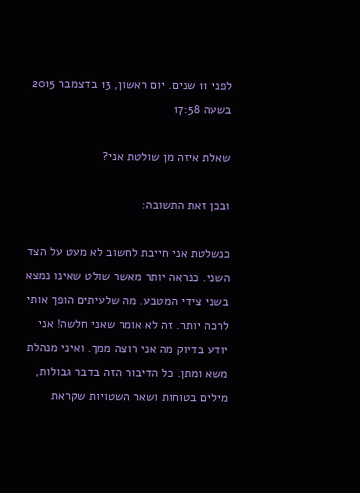לפני 11 שנים. יום ראשון, 13 בדצמבר 2015 בשעה 17:58

שאלת איזה מן שולטת אני?

ובכן זאת התשובה:

כנשלטת אני חייבת לחשוב לא מעט על הצד השני. כנראה יותר מאשר שולט שאינו נמצא בשני צידי המטבע. מה שלעיתים הופך אותי לרכה יותר. זה לא אומר שאני חלשה! אני יודע בדיוק מה אני רוצה ממך. ואיני מנהלת משא ומתן. כל הדיבור הזה בדבר גבולות, מילים בטוחות ושאר השטויות שקראת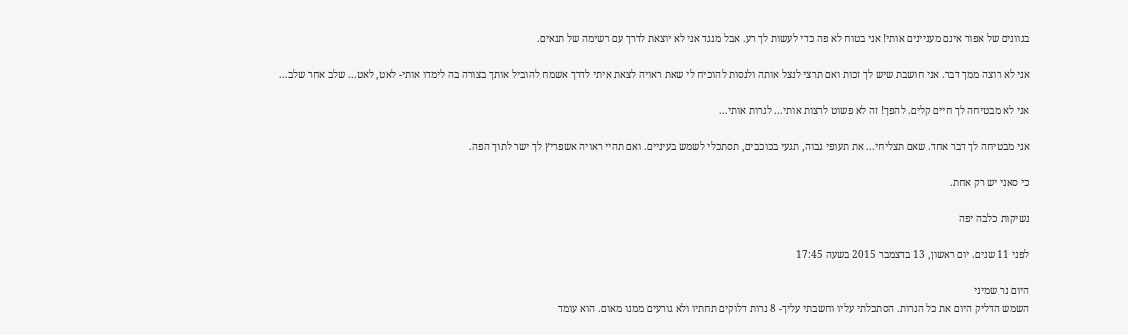בגוונים של אפור אינם מעניינים אותי! אני בטוח לא פה כדי לעשות לך רע. אבל מנגד אני לא יוצאת לדרך עם רשימה של תנאים.

אני לא רוצה ממך דבר. אני חושבת שיש לך זכות ואם תרצי לנצל אותה ולנסות להוכיח לי שאת ראויה לצאת איתי לדרך אשמח להוביל אותך בצורה בה לימדו אותי- לאט, לאט... שלב אחר שלב...

אני לא מבטיחה לך חיים קלים. להפך! זה לא פשוט לרצות אותי... לגרות אותי...

אני מבטיחה לך דבר אחד. שאם תצליחי... את תעופי גבוה, תגעי בכוכבים, תסתכלי לשמש בעיניים. ואם תהיי ראויה אשפריץ לך ישר לתוך הפה.

כי סאני יש רק אחת.

נשיקות כלבה יפה

לפני 11 שנים. יום ראשון, 13 בדצמבר 2015 בשעה 17:45

היום נר שמיני
השמש הדליק היום את כל הנרות. הסתכלתי עליו וחשבתי עליך- 8 נרות דלוקים תחתיו ולא גורעים ממנו מאום. הוא עומד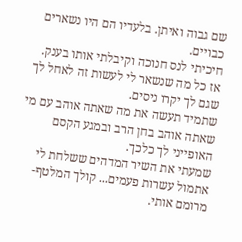שם גבוה ואיתן. בלעדיו הם היו נשארים כבויים.
חיכיתי לנס חנוכה וקיבלתי אותו בענק.
אז כל מה שנשאר לי לעשות זה לאחל לך שגם לך יקרו ניסים.
שתמיד תעשה את מה שאתה אוהב עם מי שאתה אוהב בחן הרב ובמגע הקסם האופייני לך כלכך.
שמעתי את השיר המדהים ששלחת לי אתמול עשרות פעמים... קולך המלטף- מרומם אותי.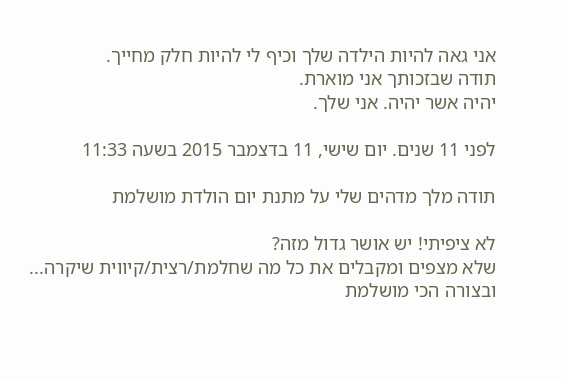אני גאה להיות הילדה שלך וכיף לי להיות חלק מחייך.
תודה שבזכותך אני מוארת.
יהיה אשר יהיה. אני שלך.

לפני 11 שנים. יום שישי, 11 בדצמבר 2015 בשעה 11:33

תודה מלך מדהים שלי על מתנת יום הולדת מושלמת

לא ציפיתי! יש אושר גדול מזה?
שלא מצפים ומקבלים את כל מה שחלמת/רצית/קיווית שיקרה... ובצורה הכי מושלמת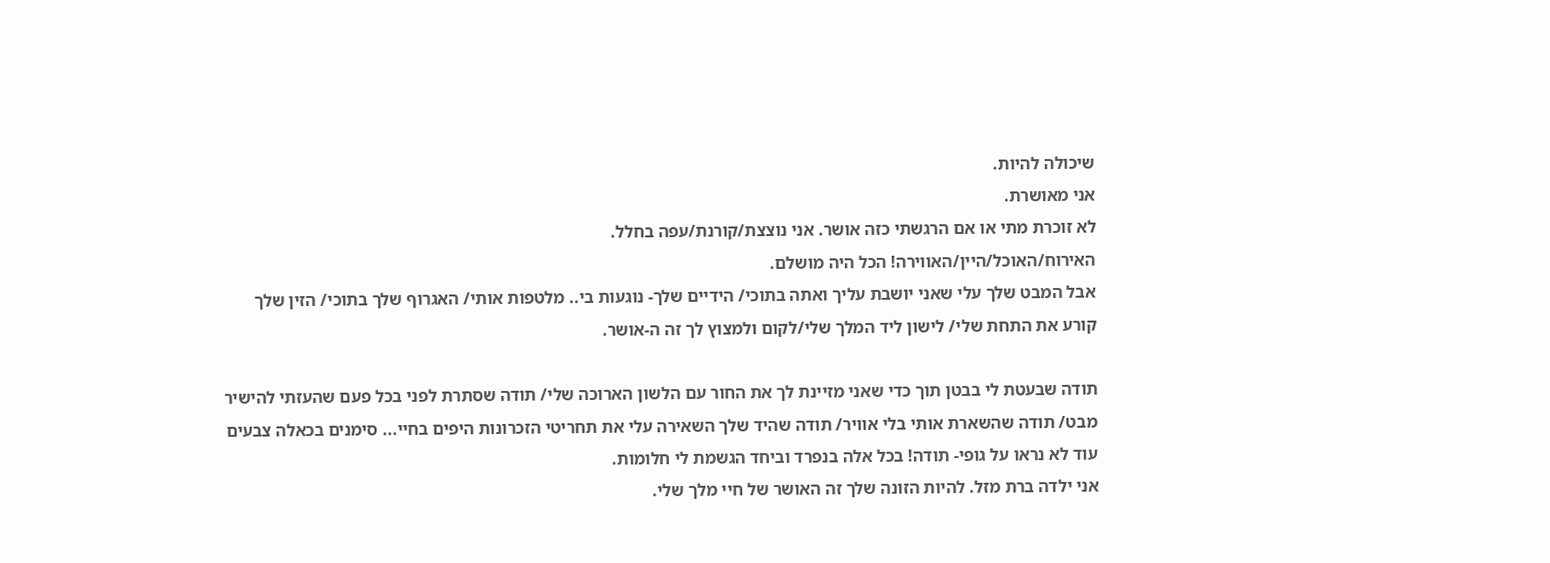שיכולה להיות.
אני מאושרת.
לא זוכרת מתי או אם הרגשתי כזה אושר. אני נוצצת/קורנת/עפה בחלל.
האירוח/האוכל/היין/האווירה! הכל היה מושלם.
אבל המבט שלך עלי שאני יושבת עליך ואתה בתוכי/ הידיים שלך- נוגעות בי.. מלטפות אותי/ האגרוף שלך בתוכי/ הזין שלך קורע את התחת שלי/ לישון ליד המלך שלי/לקום ולמצוץ לך זה ה-אושר.

תודה שבעטת לי בבטן תוך כדי שאני מזיינת לך את החור עם הלשון הארוכה שלי/ תודה שסתרת לפני בכל פעם שהעזתי להישיר מבט/ תודה שהשארת אותי בלי אוויר/ תודה שהיד שלך השאירה עלי את תחריטי הזכרונות היפים בחיי... סימנים בכאלה צבעים עוד לא נראו על גופי- תודה! בכל אלה בנפרד וביחד הגשמת לי חלומות.
אני ילדה ברת מזל. להיות הזונה שלך זה האושר של חיי מלך שלי.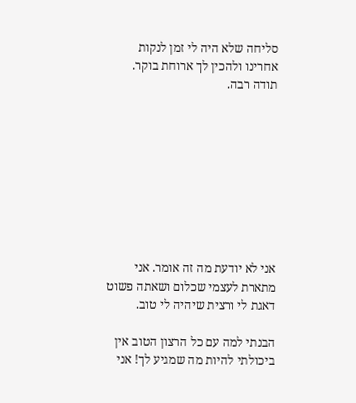סליחה שלא היה לי זמן לנקות אחרינו ולהכין לך ארוחת בוקר.
תודה רבה.









אני לא יודעת מה זה אומר. אני מתארת לעצמי שכלום ושאתה פשוט דאגת לי ורצית שיהיה לי טוב.

הבנתי למה עם כל הרצון הטוב אין ביכולתי להיות מה שמגיע לך! אני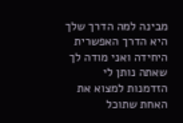מבינה למה הדרך שלך היא הדרך האפשרית היחידה ואני מודה לך שאתה נותן לי הזדמנות למצוא את האחת שתוכל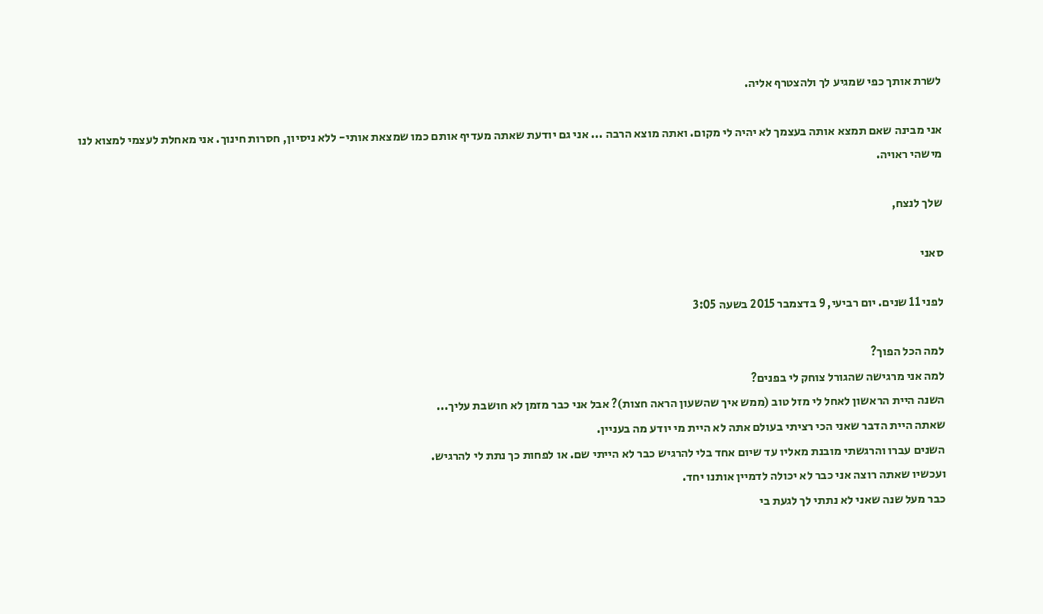לשרת אותך כפי שמגיע לך ולהצטרף אליה.

אני מבינה שאם תמצא אותה בעצמך לא יהיה לי מקום. ואתה מוצא הרבה ... אני גם יודעת שאתה מעדיף אותם כמו שמצאת אותי- ללא ניסיון, חסרות חינוך. אני מאחלת לעצמי למצוא לנו מישהי ראויה.

שלך לנצח,

סאני

לפני 11 שנים. יום רביעי, 9 בדצמבר 2015 בשעה 3:05

למה הכל הפוך?
למה אני מרגישה שהגורל צוחק לי בפנים?
השנה היית הראשון לאחל לי מזל טוב (ממש איך שהשעון הראה חצות)? אבל אני כבר מזמן לא חושבת עליך...
שאתה היית הדבר שאני הכי רציתי בעולם אתה לא היית מי יודע מה בעניין.
השנים עברו והרגשתי מובנת מאליו עד שיום אחד בלי להרגיש כבר לא הייתי שם. או לפחות כך נתת לי להרגיש.
ועכשיו שאתה רוצה אני כבר לא יכולה לדמיין אותנו יחד.
כבר מעל שנה שאני לא נתתי לך לגעת בי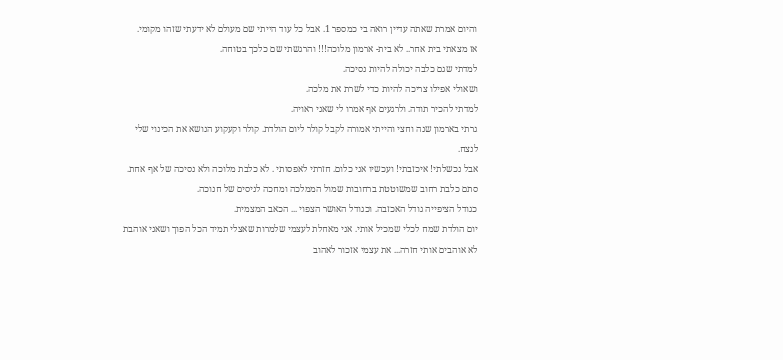והיום אמרת שאתה עדיין רואה בי כמספר 1. אבל כל עוד הייתי שם מעולם לא ידעתי שזהו מקומי.
אז מצאתי בית אחר.. לא בית- ארמון מלוכה!!! והרגשתי שם כלכך בטוחה.
למדתי שגם כלבה יכולה להיות נסיכה.
ושאולי אפילו צריכה להיות כדי לשרת את מלכה.
למדתי להכיר תודה. ולרגעים אף אמרו לי שאני ראויה.
גרתי בארמון שנה וחצי והייתי אמורה לקבל קולר ליום הולדת. קולר וקעקוע הנושא את הכינוי שלי לנצח.
אבל נכשלתי! איכזבתי! ועכשיו אני כלום. חזרתי לאפסותי . לא כלבת מלוכה ולא נסיכה של אף אחת. סתם כלבת רחוב שמשוטטת ברחובות שמול הממלכה ומחכה לניסים של חנוכה.
כגודל הציפייה גודל האכזבה. וכגודל האושר הצפוי ... הכאב המצמית.
יום הולדת שמח לכלי שמכיל אותי. אני מאחלת לעצמי שלמרות שאצלי תמיד הכל הפוך ושאני אוהבת לא אוהבים אותי חזרה... את עצמי אזכור לאהוב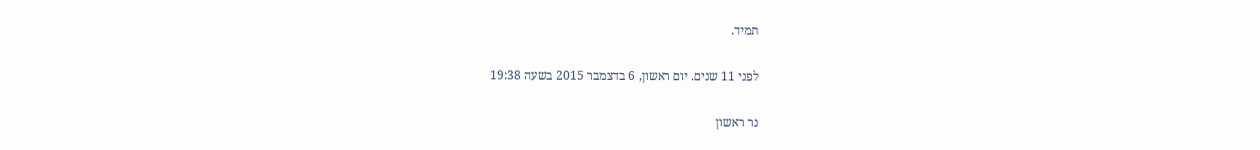תמיד.

לפני 11 שנים. יום ראשון, 6 בדצמבר 2015 בשעה 19:38

נר ראשון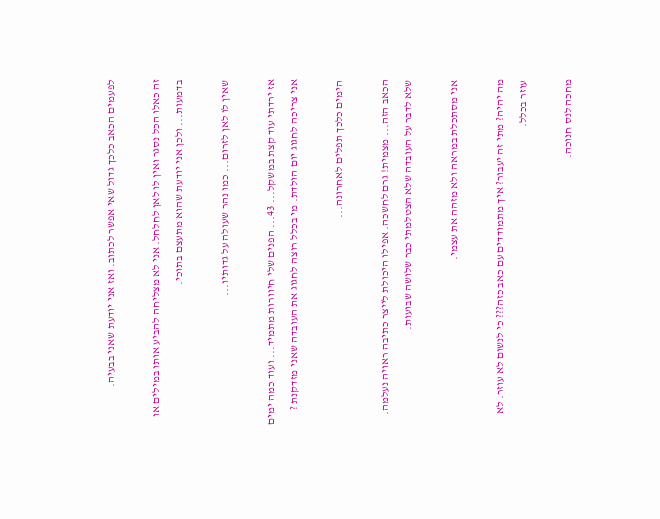לפעמים הכאב כלכך גדול שאי אפשר לכתוב. ואז אני יודעת שאני בבעיה.

זה כאלו הכל נסגר ואין לו לאן לחלחל. אני לא מצליחה להביע אותו במילים או בדמעות... ולכן אני יודעת שהוא מתעצם בתוכי.

שאין לו לאן לזרום... כמו נהר שעולה על גדותיו...

אז ירדתי עוד קצת במשקל... 43... הפנים שלי חיוורות מתמיד... ועוד כמה ימים אני צריכה לחגוג יום הולדת. מי בכלל רוצה לחגוג את העובדה שאני מזדקנת ?

הימים כלכך תפלים לאחרונה...

הכאב הזה... מצמית! גרם לחשכה. אפילו היכולת לייצר כתיבה ראויה נעלמה. שלא לדבר על העובדה שלא הצטלמתי כבר שלושה שבועות.

אני מסתכלת במראה ולא מזהה את עצמי.

מה יהיה? מתי זה יעבור? איך מתמודדים עם כאב כזה??? כי לנשום לא עוזר. לא עוזר בכלל.

מחכה לנס חנוכה.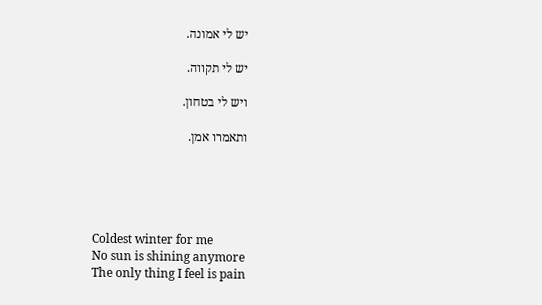יש לי אמונה.

יש לי תקווה.

ויש לי בטחון.

ותאמרו אמן.





Coldest winter for me
No sun is shining anymore
The only thing I feel is pain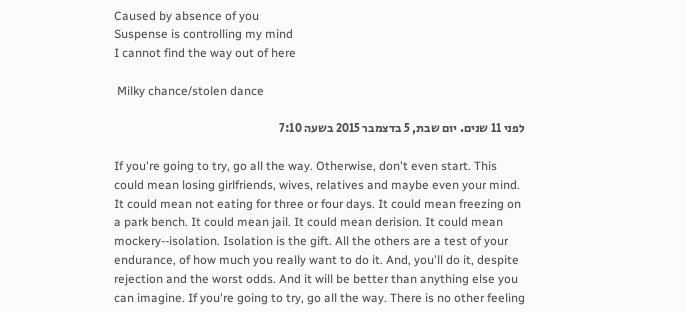Caused by absence of you
Suspense is controlling my mind
I cannot find the way out of here

 Milky chance/stolen dance

לפני 11 שנים. יום שבת, 5 בדצמבר 2015 בשעה 7:10

If you're going to try, go all the way. Otherwise, don't even start. This could mean losing girlfriends, wives, relatives and maybe even your mind. It could mean not eating for three or four days. It could mean freezing on a park bench. It could mean jail. It could mean derision. It could mean mockery--isolation. Isolation is the gift. All the others are a test of your endurance, of how much you really want to do it. And, you'll do it, despite rejection and the worst odds. And it will be better than anything else you can imagine. If you're going to try, go all the way. There is no other feeling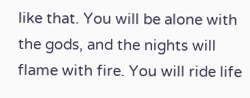like that. You will be alone with the gods, and the nights will flame with fire. You will ride life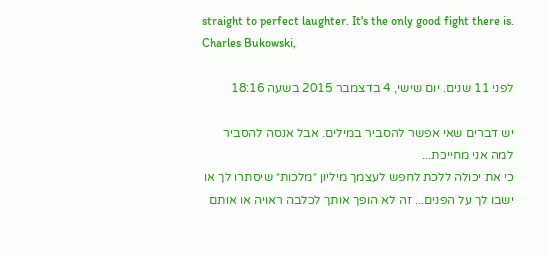straight to perfect laughter. It's the only good fight there is.
Charles Bukowski,

לפני 11 שנים. יום שישי, 4 בדצמבר 2015 בשעה 18:16

יש דברים שאי אפשר להסביר במילים. אבל אנסה להסביר למה אני מחייכת...
כי את יכולה ללכת לחפש לעצמך מיליון ״מלכות״ שיסתרו לך או ישבו לך על הפנים... זה לא הופך אותך לכלבה ראויה או אותם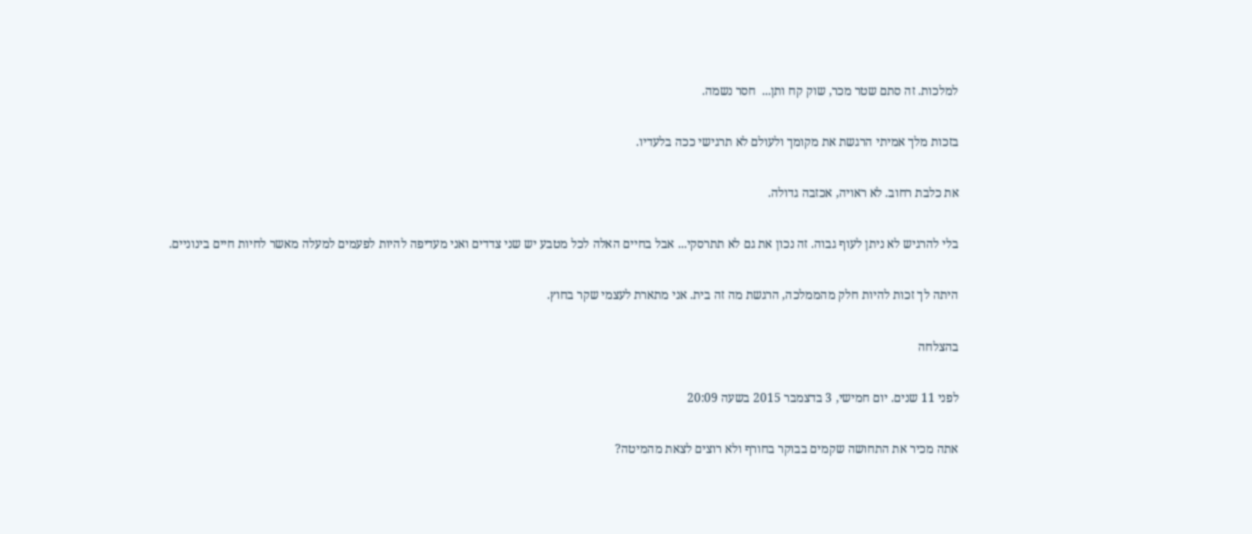למלכות. זה סתם שטר מכר, שוק קח ותן...  חסר נשמה.

בזכות מלך אמיתי הרגשת את מקומך ולעולם לא תרגישי ככה בלעדיו.

את כלבת רחוב. לא ראויה, אכזבה גדולה.

בלי להרגיש לא ניתן לעוף גבוה. זה נכון את גם לא תתרסקי... אבל בחיים האלה לכל מטבע יש שני צדדים ואני מעדיפה להיות לפעמים למעלה מאשר לחיות חיים בינוניים.

היתה לך זכות להיות חלק מהממלכה, הרגשת מה זה בית. אני מתארת לעצמי שקר בחוץ.

בהצלחה

לפני 11 שנים. יום חמישי, 3 בדצמבר 2015 בשעה 20:09

אתה מכיר את התחושה שקמים בבוקר בחורף ולא רוצים לצאת מהמיטה?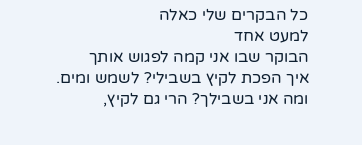כל הבקרים שלי כאלה
למעט אחד
הבוקר שבו אני קמה לפגוש אותך
איך הפכת לקיץ בשבילי? לשמש ומים.
ומה אני בשבילך? הרי גם לקיץ,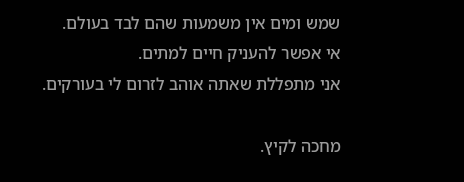שמש ומים אין משמעות שהם לבד בעולם.
אי אפשר להעניק חיים למתים.
אני מתפללת שאתה אוהב לזרום לי בעורקים.

מחכה לקיץ.